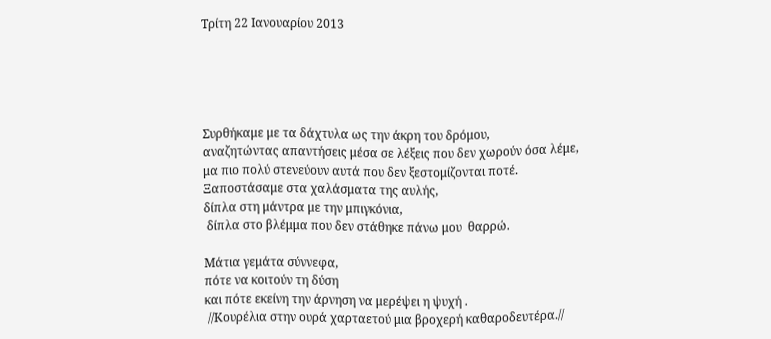Τρίτη 22 Ιανουαρίου 2013





Συρθήκαμε με τα δάχτυλα ως την άκρη του δρόμου,
αναζητώντας απαντήσεις μέσα σε λέξεις που δεν χωρούν όσα λέμε,
μα πιο πολύ στενεύουν αυτά που δεν ξεστομίζονται ποτέ.
Ξαποστάσαμε στα χαλάσματα της αυλής,
δίπλα στη μάντρα με την μπιγκόνια,
 δίπλα στο βλέμμα που δεν στάθηκε πάνω μου  θαρρώ.

Μάτια γεμάτα σύννεφα,
πότε να κοιτούν τη δύση
και πότε εκείνη την άρνηση να μερέψει η ψυχή .
 //Κουρέλια στην ουρά χαρταετού μια βροχερή καθαροδευτέρα.//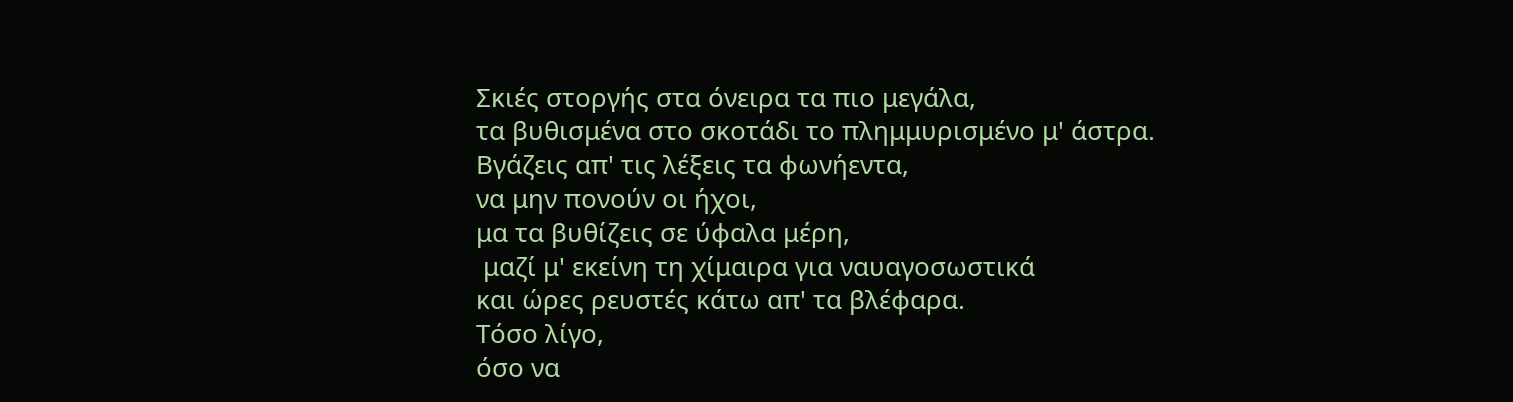Σκιές στοργής στα όνειρα τα πιο μεγάλα,
τα βυθισμένα στο σκοτάδι το πλημμυρισμένο μ' άστρα.
Βγάζεις απ' τις λέξεις τα φωνήεντα,
να μην πονούν οι ήχοι,
μα τα βυθίζεις σε ύφαλα μέρη,
 μαζί μ' εκείνη τη χίμαιρα για ναυαγοσωστικά
και ώρες ρευστές κάτω απ' τα βλέφαρα.
Τόσο λίγο,
όσο να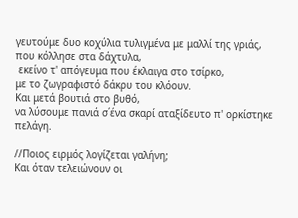γευτούμε δυο κοχύλια τυλιγμένα με μαλλί της γριάς,
που κόλλησε στα δάχτυλα,
 εκείνο τ' απόγευμα που έκλαιγα στο τσίρκο,
με το ζωγραφιστό δάκρυ του κλόουν.
Και μετά βουτιά στο βυθό,
να λύσουμε πανιά σ΄ένα σκαρί αταξίδευτο π' ορκίστηκε πελάγη.

//Ποιος ειρμός λογίζεται γαλήνη;
Και όταν τελειώνουν οι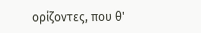ορίζοντες, που θ'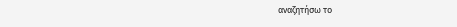αναζητήσω το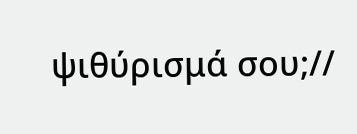ψιθύρισμά σου;//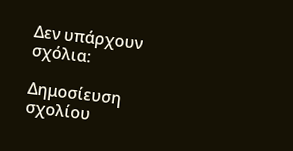Δεν υπάρχουν σχόλια:

Δημοσίευση σχολίου